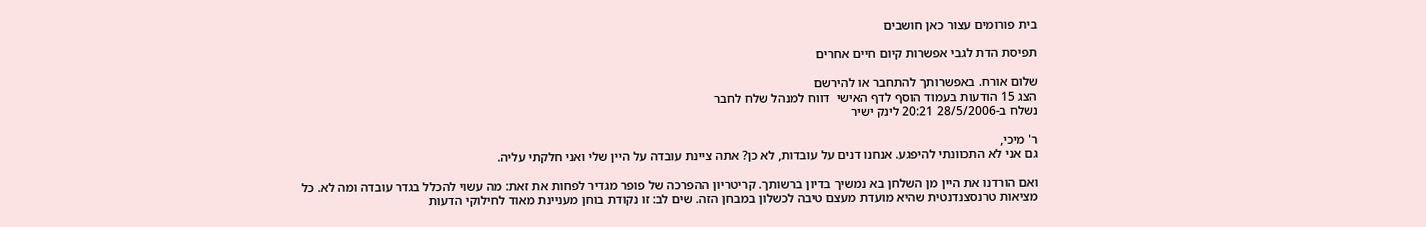בית פורומים עצור כאן חושבים

תפיסת הדת לגבי אפשרות קיום חיים אחרים

שלום אורח. באפשרותך להתחבר או להירשם
הצג 15 הודעות בעמוד הוסף לדף האישי  דווח למנהל שלח לחבר
נשלח ב-28/5/2006 20:21 לינק ישיר

ר' מיכי,
גם אני לא התכוונתי להיפגע. אנחנו דנים על עובדות, לא כן? אתה ציינת עובדה על היין שלי ואני חלקתי עליה.

ואם הורדנו את היין מן השלחן בא נמשיך בדיון ברשותך. קריטריון ההפרכה של פופר מגדיר לפחות את זאת: מה עשוי להכלל בגדר עובדה ומה לא. כל מציאות טרנסצנדנטית שהיא מועדת מעצם טיבה לכשלון במבחן הזה. שים לב: זו נקודת בוחן מעניינת מאוד לחילוקי הדעות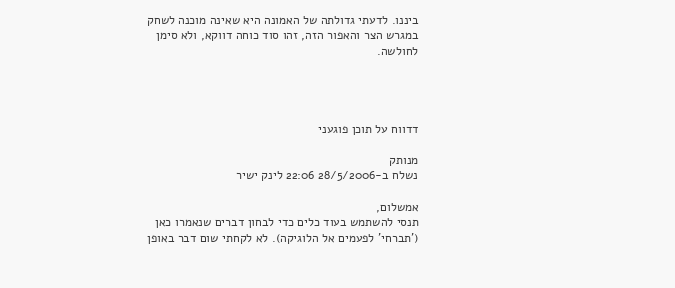ביננו. לדעתי גדולתה של האמונה היא שאינה מוכנה לשחק במגרש הצר והאפור הזה, זהו סוד כוחה דווקא, ולא סימן לחולשה.




דדווח על תוכן פוגעני

מנותק
נשלח ב-28/5/2006 22:06 לינק ישיר

אמשלום,
תנסי להשתמש בעוד כלים כדי לבחון דברים שנאמרו כאן ('תברחי' לפעמים אל הלוגיקה). לא לקחתי שום דבר באופן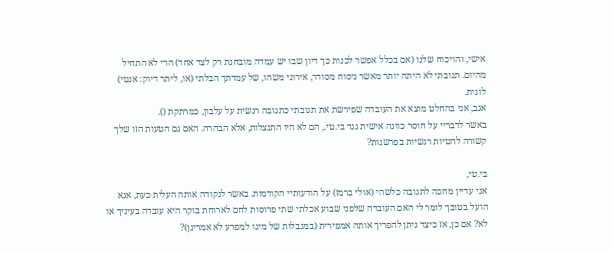אישי, והויכוח שלנו (אם בכלל אפשר לכנות כך דיון שבו יש עמדה מובחנת רק לצד אחד) הרי לא התחיל מהיום. תגובתי לא היתה יותר מאשר ניסוח מסודר, אירוני משהו, של עמדתך הבלתי (או, ליתר דיוק: אנטי) לוגית.
אגב, אני בהחלט מוצא את העובדה שפירשת את תגובתי כתגובה רגשית על עלבון, כמרתקת ().
באשר לדבריי על חוסר כוונה אישית נגד בי.טי., הם לא היו התנצלות, אלא הבהרה. האם גם הטעות הזו שלך קשורה להטיות רגשיות בפרשנות?

בי.טי,
אני עדיין מחכה לתגובה כלשהי (אולי ברמז) על הודעותיי הקודמות. באשר לנקודה אותה העלית כעת, אנא הועל בטובך לומר לי האם העובדה שלפני שבוע אכלתי שתי פרוסות לחם לארוחת בוקר היא עובדה בעיניך או לא? אם כן, אז כיצד ניתן להפריך אותה אמפירית (במגבלות של מיגו למפרע לא אמרינן)?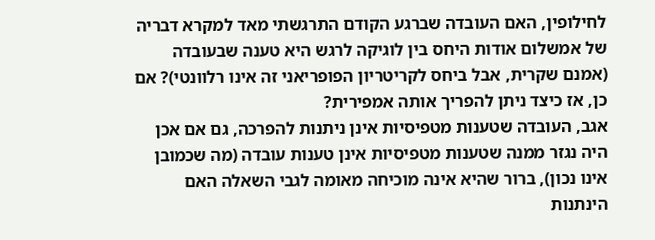לחילופין, האם העובדה שברגע הקודם התרגשתי מאד למקרא דבריה של אמשלום אודות היחס בין לוגיקה לרגש היא טענה שבעובדה (אמנם שקרית, אבל ביחס לקריטריון הפופריאני זה אינו רלוונטי)? אם כן, אז כיצד ניתן להפריך אותה אמפירית?
אגב, העובדה שטענות מטפיסיות אינן ניתנות להפרכה, גם אם אכן היה נגזר ממנה שטענות מטפיסיות אינן טענות עובדה (מה שכמובן אינו נכון), ברור שהיא אינה מוכיחה מאומה לגבי השאלה האם הינתנות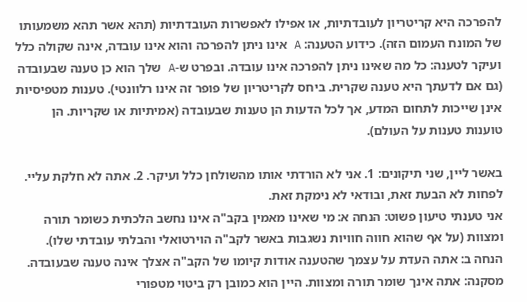להפרכה היא קריטריון לעובדתיות, או אפילו לאפשרות העובדתיות (תהא אשר תהא משמעותו של המונח העמום הזה). כידוע הטענה: A אינו ניתן להפרכה והוא אינו עובדה, אינה שקולה כלל ועיקר לטענה: כל מה שאינו ניתן להפרכה אינו עובדה. ובפרט ש-A שלך הוא כן טענה שבעובדה (גם אם לדעתך היא טענה שקרית. ביחס לקריטריון של פופר זה אינו רלוונטי). טענות מטפיסיות אינן שייכות לתחום המדע, אך לכל הדעות הן טענות שבעובדה (אמיתיות או שקריות. הן טוענות טענות על העולם).

באשר ליין, שני תיקונים: 1. אני לא הורדתי אותו מהשולחן כלל ועיקר. 2. אתה לא חלקת עליי. לפחות לא הבעת זאת, ובודאי לא נימקת זאת.
אני טענתי טיעון פשוט: הנחה א: מי שאינו מאמין בקב"ה אינו נחשב הלכתית כשומר תורה ומצוות (על אף שהוא חווה חוויות נשגבות באשר לקב"ה הוירטואלי והבלתי עובדתי שלו). הנחה ב: אתה העדת על עצמך שהטענה אודות קיומו של הקב"ה אצלך אינה טענה שבעובדה. מסקנה: אתה אינך שומר תורה ומצוות. היין הוא כמובן רק ביטוי מטפורי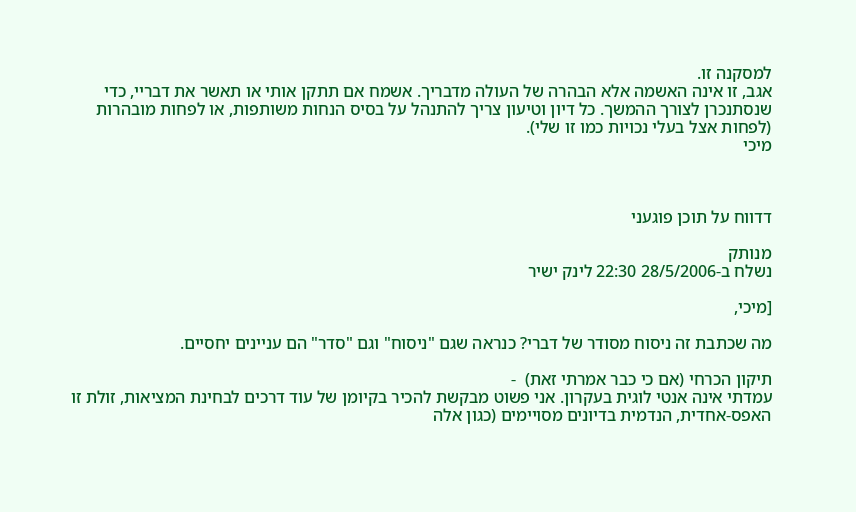למסקנה זו.
אגב, זו אינה האשמה אלא הבהרה של העולה מדבריך. אשמח אם תתקן אותי או תאשר את דבריי, כדי שנסתנכרן לצורך ההמשך. כל דיון וטיעון צריך להתנהל על בסיס הנחות משותפות, או לפחות מובהרות (לפחות אצל בעלי נכויות כמו זו שלי).
מיכי



דדווח על תוכן פוגעני

מנותק
נשלח ב-28/5/2006 22:30 לינק ישיר

[מיכי,

מה שכתבת זה ניסוח מסודר של דברי? כנראה שגם "ניסוח" וגם "סדר" הם עניינים יחסיים.

תיקון הכרחי (אם כי כבר אמרתי זאת)  -
עמדתי אינה אנטי לוגית בעקרון. אני פשוט מבקשת להכיר בקיומן של עוד דרכים לבחינת המציאות, זולת זו האפס-אחדית, הנדמית בדיונים מסויימים (כגון אלה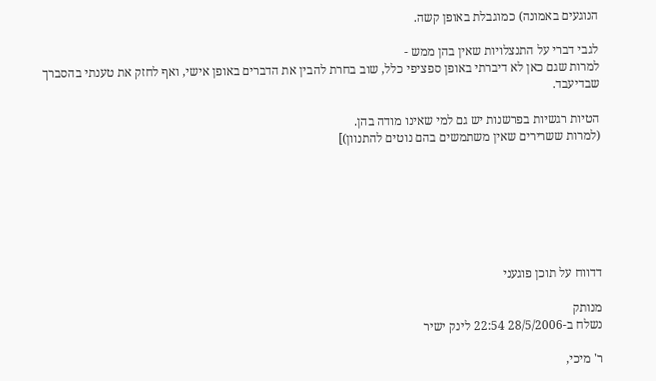הנוגעים באמונה) כמוגבלת באופן קשה.

לגבי דברי על התנצלויות שאין בהן ממש -
למרות שגם כאן לא דיברתי באופן ספציפי כלל, שוב בחרת להבין את הדברים באופן אישי, ואף לחזק את טענתי בהסברך שבדיעבד.

הטיות רגשיות בפרשנות יש גם למי שאינו מודה בהן.
(למרות ששרירים שאין משתמשים בהם נוטים להתנוון)]







דדווח על תוכן פוגעני

מנותק
נשלח ב-28/5/2006 22:54 לינק ישיר

ר' מיכי,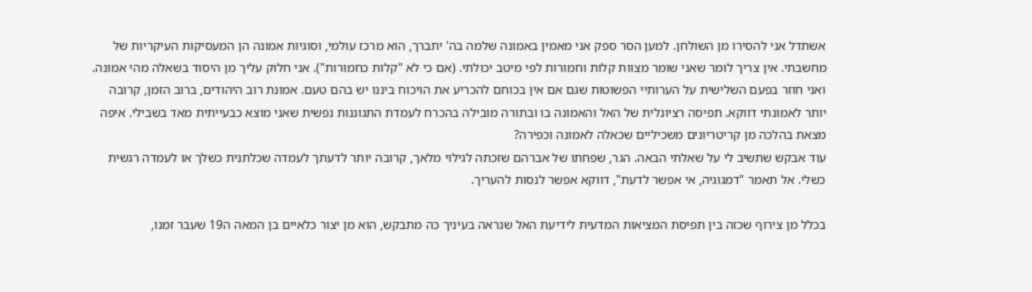אשתדל אני להסירו מן השולחן. למען הסר ספק אני מאמין באמונה שלמה בה' יתברך, הוא מרכז עולמי, וסוגיות אמונה הן המעסיקות העיקריות של מחשבתי. אין צריך לומר שאני שומר מצוות קלות וחמורות לפי מיטב יכולתי. (אם כי לא "קלות כחמורות"). אני חלוק עליך מן היסוד בשאלה מהי אמונה. ואני חוזר בפעם השלישית על הערותיי הפשוטות שגם אם אין בכוחם להכריע את הויכוח ביננו יש בהם טעם. אמונת רוב היהודים, ברוב הזמן, קרובה יותר לאמונתי דווקא. תפיסה רציונלית של האל והאמונה בו ובתורה מובילה בהכרח לעמדת התגוננות נפשית שאני מוצא כבעייתית מאד בשבילי. איפה מצאת בהלכה מן קריטריונים משכיליים שכאלה לאמונה וכפירה?
עוד אבקש שתשיב לי על שאלתי הבאה. הגר, שפחתו של אברהם שזכתה לגילוי מלאך, קרובה יותר לדעתך לעמדה שכלתנית כשלך או לעמדה רגשית כשלי. אל תאמר "דמגוגיה, אי אפשר לדעת", דווקא אפשר לנסות להעריך.

בכלל מן צירוף שכזה בין תפיסת המציאות המדעית לידיעת האל שנראה בעיניך כה מתבקש, הוא מן יצור כלאיים בן המאה ה19 שעבר זמנו,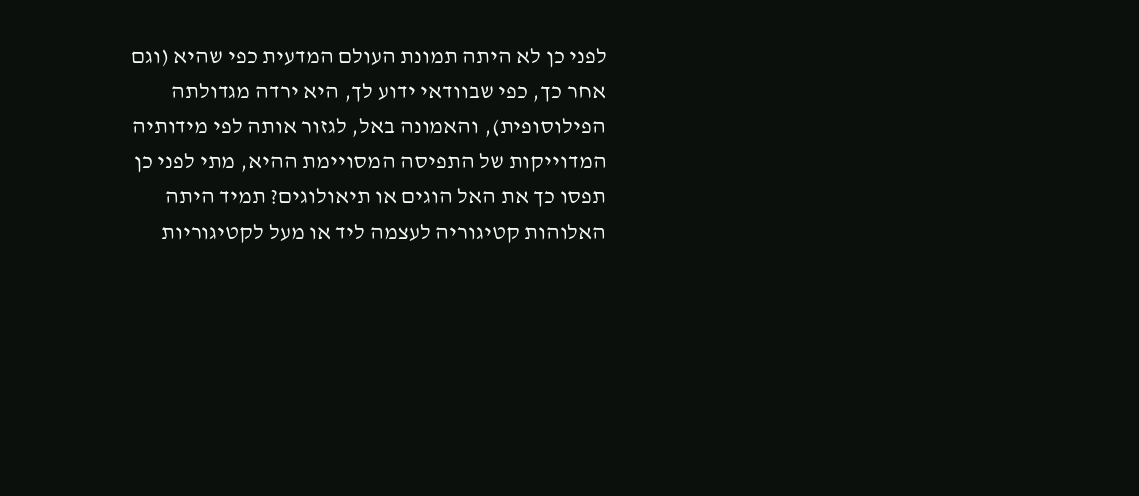לפני כן לא היתה תמונת העולם המדעית כפי שהיא (וגם אחר כך, כפי שבוודאי ידוע לך, היא ירדה מגדולתה הפילוסופית), והאמונה באל, לגזור אותה לפי מידותיה המדוייקות של התפיסה המסויימת ההיא, מתי לפני כן תפסו כך את האל הוגים או תיאולוגים? תמיד היתה האלוהות קטיגוריה לעצמה ליד או מעל לקטיגוריות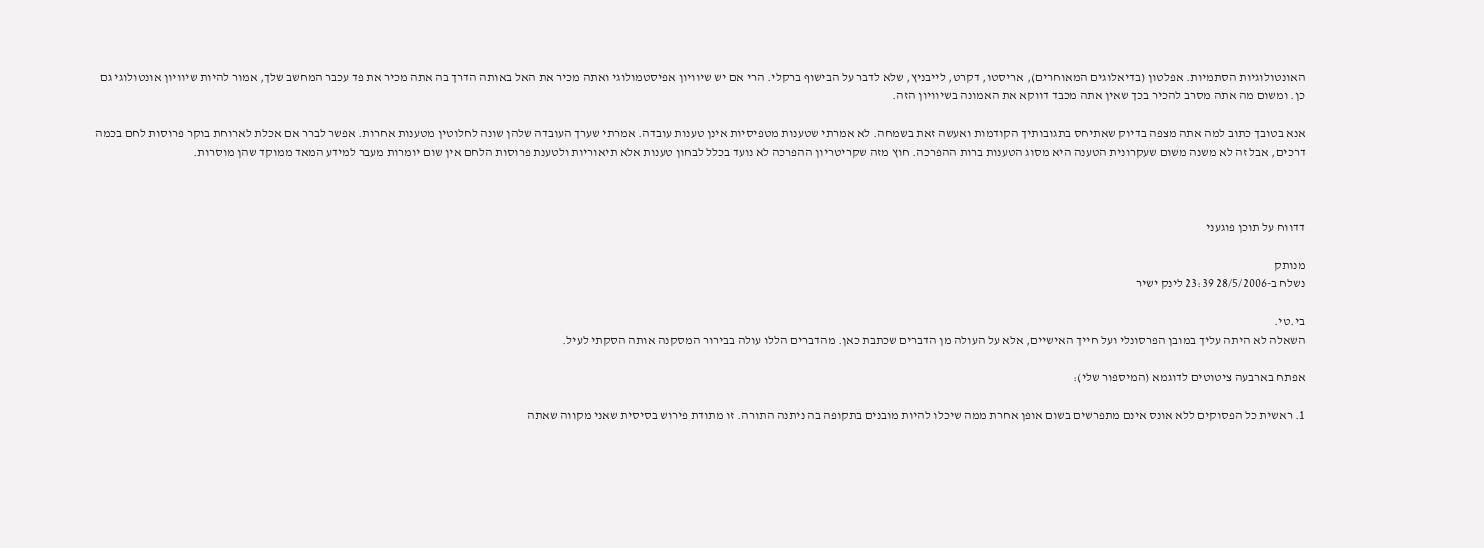האונטולוגיות הסתמיות. אפלטון (בדיאלוגים המאוחרים), אריסטו, דקרט, לייבניץ, שלא לדבר על הבישוף ברקלי. הרי אם יש שיוויון אפיסטמולוגי ואתה מכיר את האל באותה הדרך בה אתה מכיר את פד עכבר המחשב שלך, אמור להיות שיוויון אונטולוגי גם כן. ומשום מה אתה מסרב להכיר בכך שאין אתה מכבד דווקא את האמונה בשיוויון הזה.

אנא בטובך כתוב למה אתה מצפה בדיוק שאתיחס בתגובותיך הקודמות ואעשה זאת בשמחה. לא אמרתי שטענות מטפיסיות אינן טענות עובדה. אמרתי שערך העובדה שלהן שונה לחלוטין מטענות אחרות. אפשר לברר אם אכלת לארוחת בוקר פרוסות לחם בכמה דרכים, אבל זה לא משנה משום שעקרונית הטענה היא מסוג הטענות ברות ההפרכה. חוץ מזה שקריטריון ההפרכה לא נועד בכלל לבחון טענות אלא תיאוריות ולטענת פרוסות הלחם אין שום יומרות מעבר למידע המאד ממוקד שהן מוסרות.



דדווח על תוכן פוגעני

מנותק
נשלח ב-28/5/2006 23:39 לינק ישיר

בי.טי.
השאלה לא היתה עליך במובן הפרסונלי ועל חייך האישיים, אלא על העולה מן הדברים שכתבת כאן. מהדברים הללו עולה בבירור המסקנה אותה הסקתי לעיל.

אפתח בארבעה ציטוטים לדוגמא (המיספור שלי):

1. ראשית כל הפסוקים ללא אונס אינם מתפרשים בשום אופן אחרת ממה שיכלו להיות מובנים בתקופה בה ניתנה התורה. זו מתודת פירוש בסיסית שאני מקווה שאתה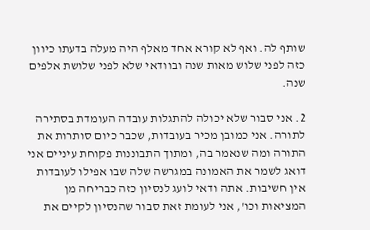שותף לה. ואף לא קורא אחד מאלף היה מעלה בדעתו כיוון כזה לפני שלוש מאות שנה ובוודאי שלא לפני שלושת אלפים שנה.

2. אני סבור שלא יכולה להתגלות עובדה העומדת בסתירה לתורה. אני כמובן מכיר בעובדות, שכבר כיום סותרות את התורה ומה שנאמר בה, ומתוך התבוננות פקוחת עיניים אני דואג לשמר את האמונה במגרשה שלה שבו אפילו לעובדות אין חשיבות. אתה ודאי לועג לנסיון כזה כבריחה מן המציאות וכו', אני לעומת זאת סבור שהנסיון לקיים את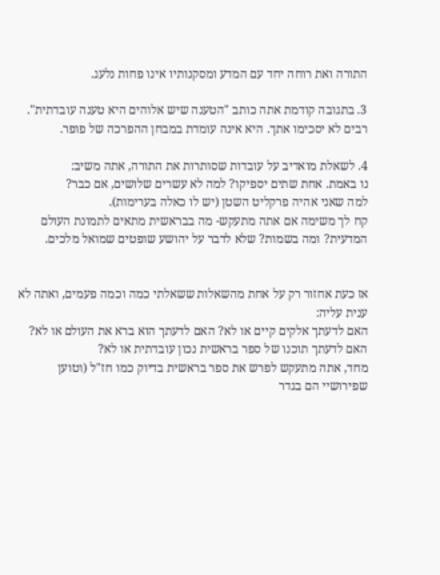התורה ואת רוחה יחד עם המדע ומסקנותיו אינו פחות נלעג.

3. בתגובה קודמת אתה כותב "הטענה שיש אלוהים היא טענה עובדתית". רבים לא יסכימו אתך. היא אינה עומדת במבחן ההפרכה של פופר.

4. לשאלת מואדיב על עובדות שסותרות את התורה, אתה משיב:
נו באמת. אחת שתים יספיקו? למה לא עשרים שלושים, אם כבר?
למה שאני אהיה פרקליט השטן (יש לו כאלה בערימות).
קח לך משימה אם אתה מתעקש- מה בבראשית מתאים לתמונת העולם המדעית? ומה בשמות? שלא לדבר על יהושע שופטים שמואל מלכים.


אז כעת אחזור רק על אחת מהשאלות ששאלתי כמה וכמה פעמים, ואתה לא ענית עליה:
האם לדעתך אלקים קיים או לא? האם לדעתך הוא ברא את העולם או לא? האם לדעתך תוכנו של ספר בראשית נכון עובדתית או לא?
מחד, אתה מתעקש לפרש את ספר בראשית בדיוק כמו חז"ל (וטוען שפירושיי הם בגדר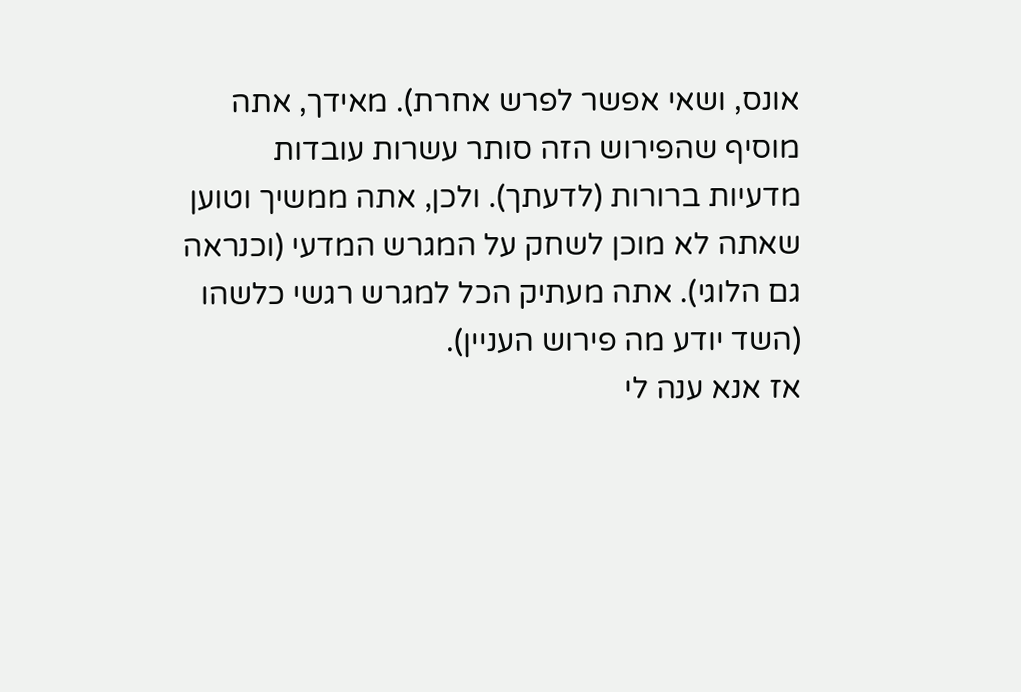אונס, ושאי אפשר לפרש אחרת). מאידך, אתה מוסיף שהפירוש הזה סותר עשרות עובדות מדעיות ברורות (לדעתך). ולכן, אתה ממשיך וטוען שאתה לא מוכן לשחק על המגרש המדעי (וכנראה גם הלוגי). אתה מעתיק הכל למגרש רגשי כלשהו (השד יודע מה פירוש העניין).
אז אנא ענה לי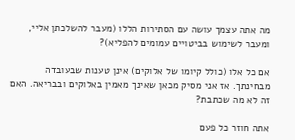מה אתה עצמך עושה עם הסתירות הללו (מעבר להשלכתן אליי, ומעבר לשימוש בביטויים עמומים להפליא)?

אם כל אלו (כולל קיומו של אלוקים) אינן טענות שבעובדה מבחינתך. אז אני מסיק מכאן שאינך מאמין באלוקים ובבריאה. האם זה לא מה שכתבת?

אתה חוזר כל פעם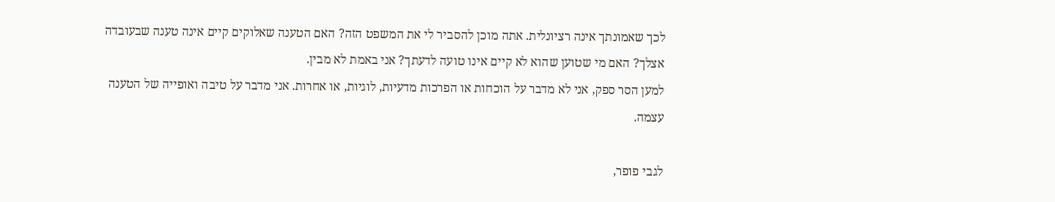לכך שאמונתך אינה רציונלית. אתה מוכן להסביר לי את המשפט הזה? האם הטענה שאלוקים קיים אינה טענה שבעובדה אצלך? האם מי שטוען שהוא לא קיים אינו טועה לדעתך? אני באמת לא מבין.
למען הסר ספק, אני לא מדבר על הוכחות או הפרכות מדעיות, לוגיות, או אחרות. אני מדבר על טיבה ואופייה של הטענה עצמה.

לגבי פופר,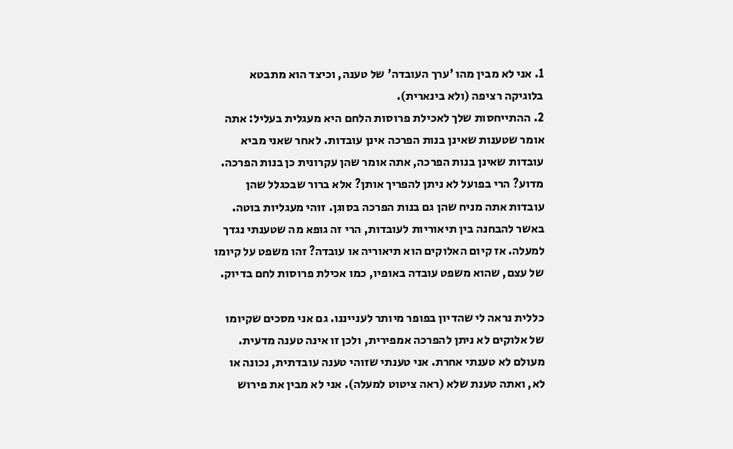1. אני לא מבין מהו 'ערך העובדה' של טענה, וכיצד הוא מתבטא בלוגיקה רציפה (ולא בינארית).
2. ההתייחסות שלך לאכילת פרוסות הלחם היא מעגלית בעליל: אתה אומר שטענות שאינן בנות הפרכה אינן עובדות. לאחר שאני מביא עובדות שאינן בנות הפרכה, אתה אומר שהן עקרונית כן בנות הפרכה. מדוע? הרי בפועל לא ניתן להפריך אותן? אלא ברור שבכגלל שהן עובדות אתה מניח שהן גם בנות הפרכה בסוגן. זוהי מעגליות בוטה.
באשר להבחנה בין תיאוריות לעובדות, הרי זה גופא מה שטענתי נגדך למעלה. אז קיום האלוקים הוא תיאוריה או עובדה? זהו משפט על קיומו של עצם, שהוא משפט עובדה באופיו, כמו אכילת פרוסות לחם בדיוק.

כללית נראה לי שהדיון בפופר מיותר לענייננו. גם אני מסכים שקיומו של אלוקים לא ניתן להפרכה אמפירית, ולכן זו אינה טענה מדעית. מעולם לא טענתי אחרת. אני טענתי שזוהי טענה עובדתית, נכונה או לא, ואתה טענת שלא (ראה ציטוט למעלה). אני לא מבין את פירוש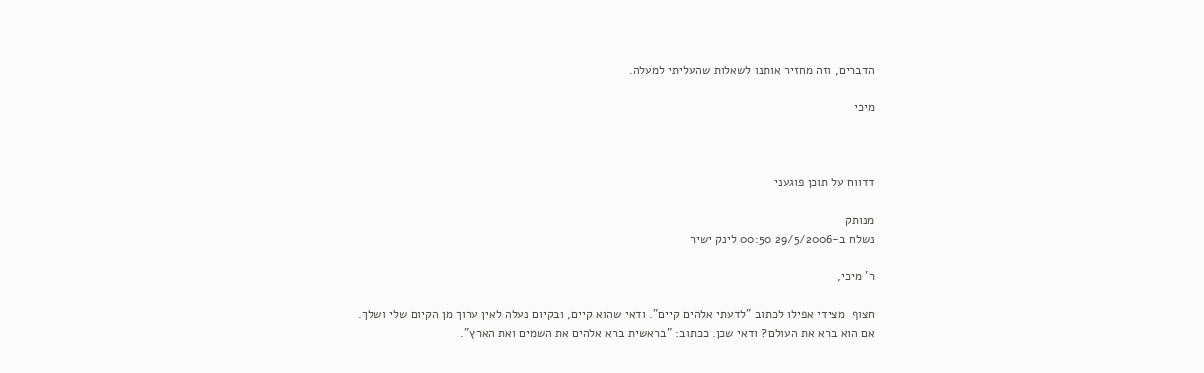הדברים, וזה מחזיר אותנו לשאלות שהעליתי למעלה.

מיכי



דדווח על תוכן פוגעני

מנותק
נשלח ב-29/5/2006 00:50 לינק ישיר

ר' מיכי,

חצוף  מצידי אפילו לכתוב "לדעתי אלהים קיים". ודאי שהוא קיים, ובקיום נעלה לאין ערוך מן הקיום שלי ושלך. אם הוא ברא את העולם? ודאי שכן. ככתוב: "בראשית ברא אלהים את השמים ואת הארץ".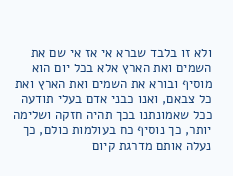ולא זו בלבד שברא אי אז אי שם את השמים ואת הארץ אלא בכל יום הוא מוסיף ובורא את השמים ואת הארץ ואת כל צבאם, ואנו כבני אדם בעלי תודעה ככל שאמונתנו בכך תהיה חזקה ושלימה יותר, כך נוסיף כח בעולמות כולם, כך נעלה אותם מדרגת קיום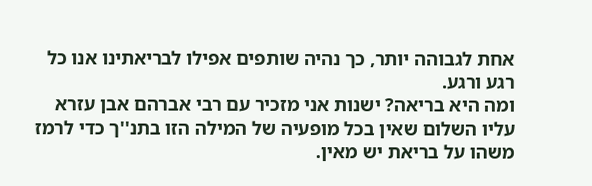אחת לגבוהה יותר, כך נהיה שותפים אפילו לבריאתינו אנו כל רגע ורגע.
ומה היא בריאה? ישנות אני מזכיר עם רבי אברהם אבן עזרא עליו השלום שאין בכל מופעיה של המילה הזו בתנ''ך כדי לרמז משהו על בריאת יש מאין.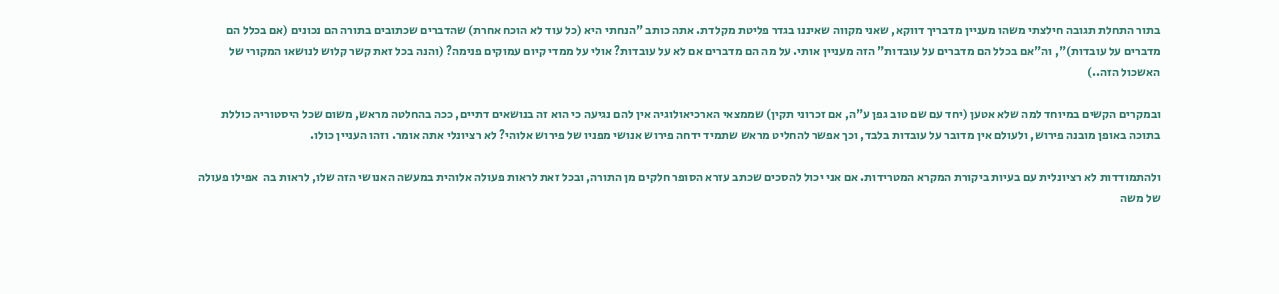בתור התחלת תגובה חילצתי משהו מעניין מדבריך דווקא, שאני מקווה שאיננו בגדר פליטת מקלדת. אתה כותב "הנחתי היא (כל עוד לא הוכח אחרת) שהדברים שכתובים בתורה הם נכונים (אם בכלל הם מדברים על עובדות)", וה"אם בכלל הם מדברים על עובדות" הזה מעניין אותי. על מה הם מדברים אם לא על עובדות? אולי על ממדי קיום עמוקים פנימה? (והנה בכל זאת קשר קלוש לנושאו המקורי של האשכול הזה..)

ובמקרים הקשים במיוחד למה שלא אטען (יחד עם שם טוב גפן ע"ה, אם זכרוני תקין) שממצאי הארכיאולוגיה אין להם נגיעה כי הוא זה בנושאים דתיים, ככה בהחלטה מראש, משום שכל היסטוריה כוללת בתוכה באופן מובנה פירוש, ולעולם אין מדובר על עובדות בלבד, וכך אפשר להחליט מראש שתמיד ידחה פירוש אנושי מפניו של פירוש אלוהי? לא רציונלי אתה אומר. וזהו העניין כולו.

ולהתמודדות לא רציונלית עם בעיות ביקורת המקרא המטרידות. אם אני יכול להסכים שכתב עזרא הסופר חלקים מן התורה, ובכל זאת לראות פעולה אלוהית במעשה האנושי הזה שלו, לראות בה  אפילו פעולה של משה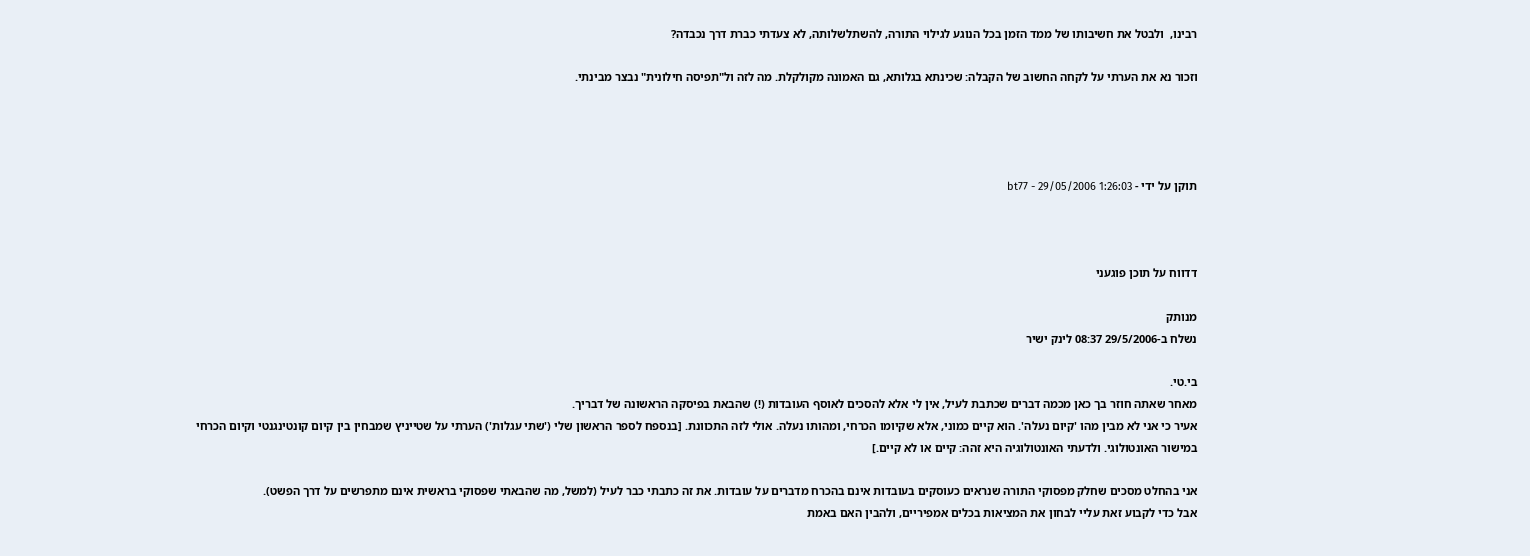רבינו,  ולבטל את חשיבותו של ממד הזמן בכל הנוגע לגילוי התורה, להשתלשלותה, לא צעדתי כברת דרך נכבדה?

וזכור נא את הערתי על לקחה החשוב של הקבלה: שכינתא בגלותא, גם האמונה מקולקלת. מה לזה ול"תפיסה חילונית" נבצר מבינתי.




תוקן על ידי - bt77 - 29/05/2006 1:26:03



דדווח על תוכן פוגעני

מנותק
נשלח ב-29/5/2006 08:37 לינק ישיר

בי.טי.
מאחר שאתה חוזר בך כאן מכמה דברים שכתבת לעיל, אין לי אלא להסכים לאוסף העובדות (!) שהבאת בפיסקה הראשונה של דבריך.
אעיר כי אני לא מבין מהו 'קיום נעלה'. הוא קיים כמוני, אלא שקיומו הכרחי, ומהותו נעלה. אולי לזה התכוונת. [בנספח לספר הראשון שלי ('שתי עגלות') הערתי על שטייניץ שמבחין בין קיום קונטינגנטי וקיום הכרחי במישור האונטולוגי. ולדעתי האונטולוגיה היא זהה: קיים או לא קיים.]

אני בהחלט מסכים שחלק מפסוקי התורה שנראים כעוסקים בעובדות אינם בהכרח מדברים על עובדות. את זה כתבתי כבר לעיל (למשל, מה שהבאתי שפסוקי בראשית אינם מתפרשים על דרך הפשט).
אבל כדי לקבוע זאת עליי לבחון את המציאות בכלים אמפיריים, ולהבין האם באמת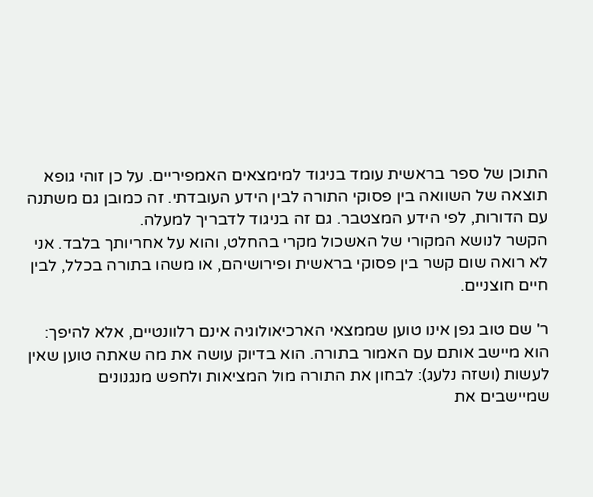התוכן של ספר בראשית עומד בניגוד למימצאים האמפיריים. על כן זוהי גופא תוצאה של השוואה בין פסוקי התורה לבין הידע העובדתי. זה כמובן גם משתנה עם הדורות, לפי הידע המצטבר. גם זה בניגוד לדבריך למעלה.
הקשר לנושא המקורי של האשכול מקרי בהחלט, והוא על אחריותך בלבד. אני לא רואה שום קשר בין פסוקי בראשית ופירושיהם, או משהו בתורה בכלל, לבין חיים חוצניים.

ר' שם טוב גפן אינו טוען שממצאי הארכיאולוגיה אינם רלוונטיים, אלא להיפך: הוא מיישב אותם עם האמור בתורה. הוא בדיוק עושה את מה שאתה טוען שאין לעשות (ושזה נלעג): לבחון את התורה מול המציאות ולחפש מנגנונים שמיישבים את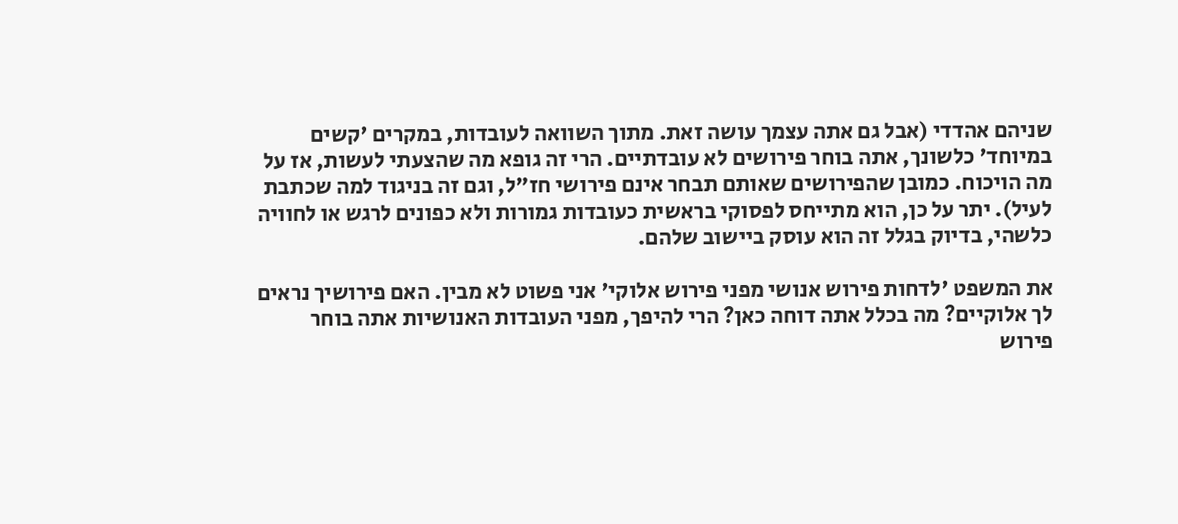שניהם אהדדי (אבל גם אתה עצמך עושה זאת. מתוך השוואה לעובדות, במקרים 'קשים במיוחד' כלשונך, אתה בוחר פירושים לא עובדתיים. הרי זה גופא מה שהצעתי לעשות, אז על מה הויכוח. כמובן שהפירושים שאותם תבחר אינם פירושי חז"ל, וגם זה בניגוד למה שכתבת לעיל). יתר על כן, הוא מתייחס לפסוקי בראשית כעובדות גמורות ולא כפונים לרגש או לחוויה כלשהי, בדיוק בגלל זה הוא עוסק ביישוב שלהם.

את המשפט 'לדחות פירוש אנושי מפני פירוש אלוקי' אני פשוט לא מבין. האם פירושיך נראים לך אלוקיים? מה בכלל אתה דוחה כאן? הרי להיפך, מפני העובדות האנושיות אתה בוחר פירוש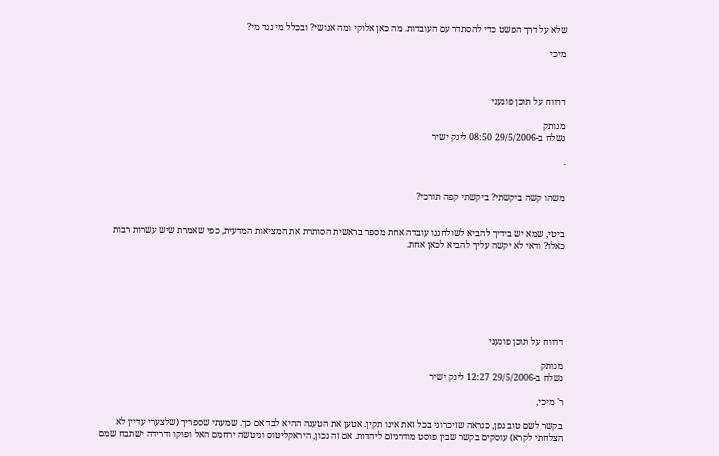שלא על דרך הפשט כדי להסתדר עם העובדות. מה כאן אלוקי ומה אנושי? ובכלל מי נגד מי?

מיכי



דדווח על תוכן פוגעני

מנותק
נשלח ב-29/5/2006 08:50 לינק ישיר

.


משהו קשה ביקשתי? ביקשתי קפה תורכי?


ביטי, שמא יש בידיך להביא לשולחננו עובדה אחת מספר בראשית הסותרת את המציאות המדעית, כפי שאמרת שיש עשרות רבות כאלו? ודאי לא יקשה עליך להביא לכאן אחת.







דדווח על תוכן פוגעני

מנותק
נשלח ב-29/5/2006 12:27 לינק ישיר

ר' מיכי,

בקשר לשם טוב גפן, כנראה שזיכרוני בכל זאת אינו תקין. אטען את הטענה ההיא לבד אם כך. שמעתי שספריך (שלצערי עדיין לא הצלחתי לקרא) עוסקים בקשר שבין פוסט מודרניזם ליהדות. אם זה נכון, היראקליטוס וניטשה ירחמם האל ופוקו ודרידה ישתבח שמם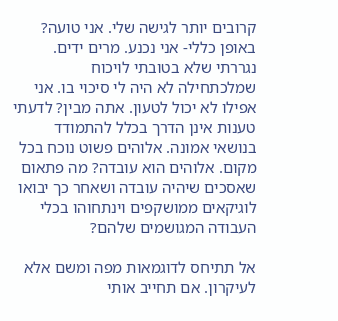קרובים יותר לגישה שלי. אני טועה?
באופן כללי- אני נכנע. מרים ידים. נגררתי שלא בטובתי לויכוח שמלכתחילה לא היה לי סיכוי בו. אני אפילו לא יכול לטעון. אתה מבין? לדעתי טענות אינן הדרך בכלל להתמודד בנושאי אמונה. אלוהים פשוט נוכח בכל מקום. אלוהים הוא עובדה? מה פתאום שאסכים שיהיה עובדה ושאחר כך יבואו לוגיקאים ממושקפים וינתחוהו בכלי העבודה המגושמים שלהם?

אל תתיחס לדוגמאות מפה ומשם אלא לעיקרון. אם תחייב אותי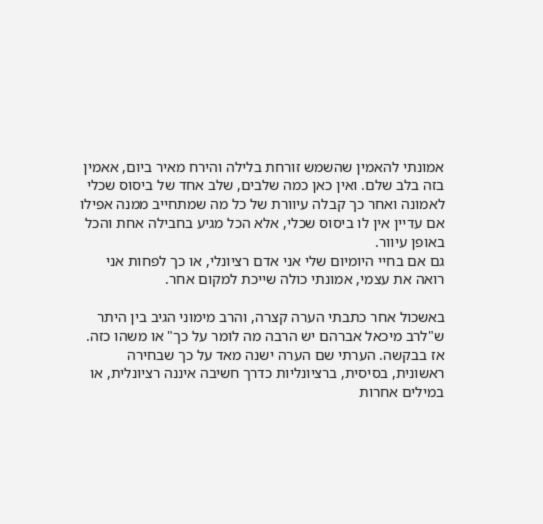אמונתי להאמין שהשמש זורחת בלילה והירח מאיר ביום, אאמין בזה בלב שלם. ואין כאן כמה שלבים, שלב אחד של ביסוס שכלי לאמונה ואחר כך קבלה עיוורת של כל מה שמתחייב ממנה אפילו אם עדיין אין לו ביסוס שכלי, אלא הכל מגיע בחבילה אחת והכל באופן עיוור.
גם אם בחיי היומיום שלי אני אדם רציונלי, או כך לפחות אני רואה את עצמי, אמונתי כולה שייכת למקום אחר.

באשכול אחר כתבתי הערה קצרה, והרב מימוני הגיב בין היתר ש"לרב מיכאל אברהם יש הרבה מה לומר על כך" או משהו כזה. אז בבקשה. הערתי שם הערה ישנה מאד על כך שבחירה ראשונית, בסיסית, ברציונליות כדרך חשיבה איננה רציונלית, או במילים אחרות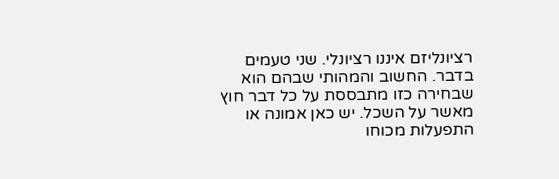רציונליזם איננו רציונלי. שני טעמים בדבר. החשוב והמהותי שבהם הוא שבחירה כזו מתבססת על כל דבר חוץ מאשר על השכל. יש כאן אמונה או התפעלות מכוחו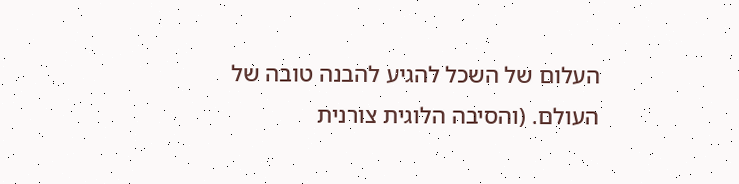העלום של השכל להגיע להבנה טובה של העולם. (והסיבה הלוגית צורנית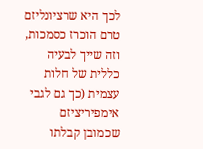לכך היא שרציונליזם טרם הוכרז כסמכות, וזה שייך לבעיה כללית של חלות עצמית (כך גם לגבי אימפיריציזם שכמובן קבלתו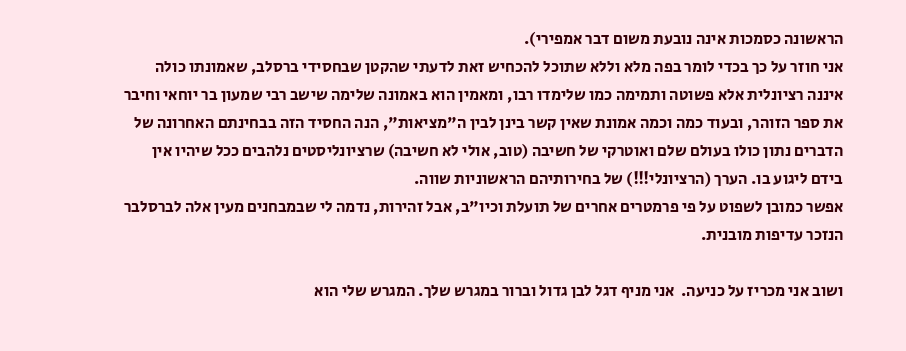הראשונה כסמכות אינה נובעת משום דבר אמפירי).
אני חוזר על כך בכדי לומר בפה מלא וללא שתוכל להכחיש זאת לדעתי שהקטן שבחסידי ברסלב, שאמונתו כולה איננה רציונלית אלא פשוטה ותמימה כמו שלימדו רבו, ומאמין הוא באמונה שלימה שישב רבי שמעון בר יוחאי וחיבר את ספר הזוהר, ובעוד כמה וכמה אמונת שאין קשר בינן לבין ה"מציאות", הנה החסיד הזה בבחינתם האחרונה של הדברים נתון כולו בעולם שלם ואוטרקי של חשיבה (טוב, אולי לא חשיבה) שרציונליסטים נלהבים ככל שיהיו אין בידם ליגוע בו. הערך (הרציונלי!!!) של בחירותיהם הראשוניות שווה.
אפשר כמובן לשפוט על פי פרמטרים אחרים של תועלת וכיו"ב, אבל זהירות, נדמה לי שבמבחנים מעין אלה לברסלבר הנזכר עדיפות מובנית.

ושוב אני מכריז על כניעה.  אני מניף דגל לבן גדול וברור במגרש שלך. המגרש שלי הוא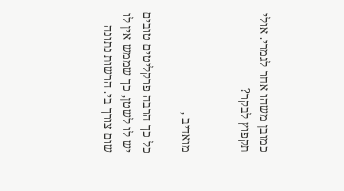כמובן משהו אחר לגמרי. אולי תקפוץ לבקר?


מואדיב ,

כל כך הרבה פרקליטים טובים יש לו לשטן, כך שממש אין לו שום צורך בי. הרשות נתונה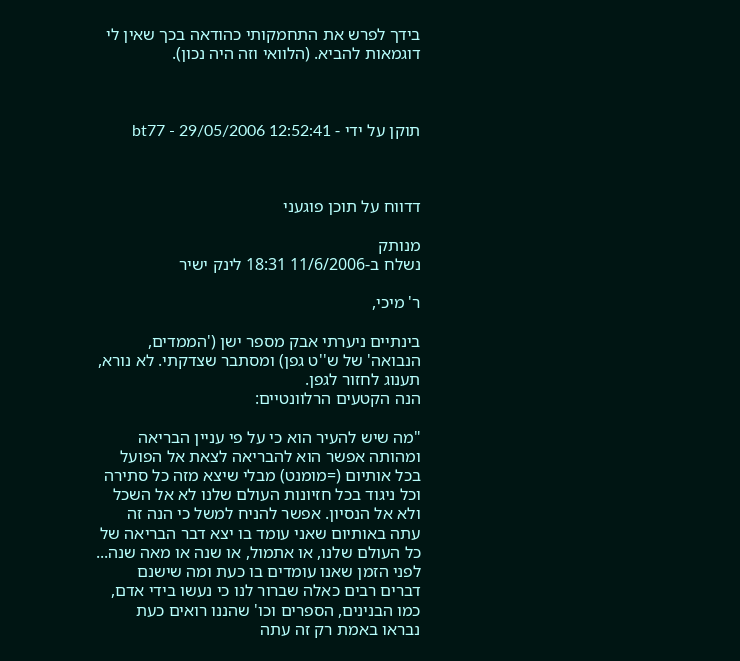בידך לפרש את התחמקותי כהודאה בכך שאין לי דוגמאות להביא. (הלוואי וזה היה נכון).



תוקן על ידי - bt77 - 29/05/2006 12:52:41



דדווח על תוכן פוגעני

מנותק
נשלח ב-11/6/2006 18:31 לינק ישיר

ר' מיכי,

בינתיים ניערתי אבק מספר ישן ('הממדים, הנבואה' של ש''ט גפן) ומסתבר שצדקתי. לא נורא, תענוג לחזור לגפן.
הנה הקטעים הרלוונטיים:

"מה שיש להעיר הוא כי על פי עניין הבריאה ומהותה אפשר הוא להבריאה לצאת אל הפועל בכל אותיום (=מומנט) מבלי שיצא מזה כל סתירה וכל ניגוד בכל חזיונות העולם שלנו לא אל השכל ולא אל הנסיון. אפשר להניח למשל כי הנה זה עתה באותיום שאני עומד בו יצא דבר הבריאה של כל העולם שלנו, או אתמול, או שנה או מאה שנה... לפני הזמן שאנו עומדים בו כעת ומה שישנם דברים רבים כאלה שברור לנו כי נעשו בידי אדם, כמו הבנינים, הספרים וכו' שהננו רואים כעת נבראו באמת רק זה עתה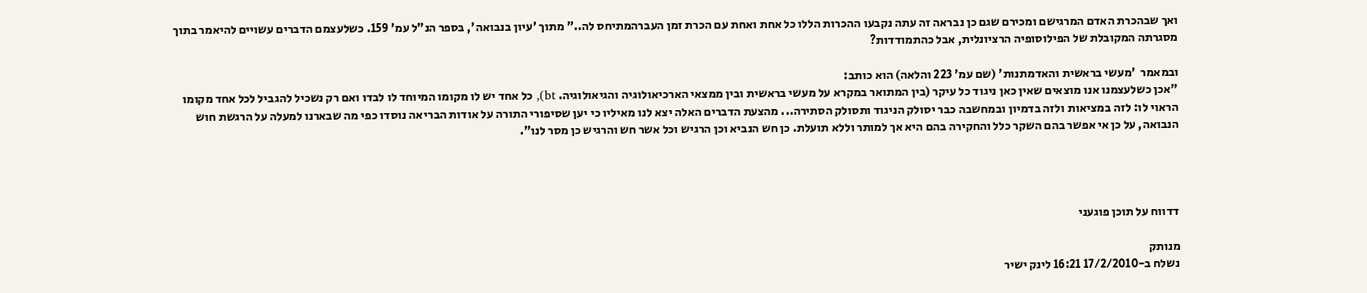ואך שבהכרת האדם המרגישם ומכירם שגם כן נבראה זה עתה נקבעו ההכרות הללו כל אחת ואחת עם הכרת זמן העברהמתיחס לה.." מתוך 'עיון בנבואה', בספר הנ"ל עמ' 159. כשלעצמם הדברים עשויים להיאמר בתוך מסגרתה המקובלת של הפילוסופיה הרציונלית, אבל כהתמודדות?

ובמאמר  'מעשי בראשית והאדמתנות' (שם עמ' 223 והלאה) הוא כותב:
"אכן כשלעצמנו אנו מוצאים שאין כאן ניגוד כל עיקר (בין המתואר במקרא על מעשי בראשית ובין ממצאי הארכיאולוגיה והגיאולוגיה. bt), כל אחד יש לו מקומו המיוחד לו לבדו ואם רק נשכיל להגביל לכל אחד מקומו הראוי לו: לזה במציאות ולזה בדמיון ובמחשבה כבר יסולק הניגוד ותסולק הסתירה... מהצעת הדברים האלה יצא לנו מאיליו כי יען שסיפורי התורה על אודות הבריאה נוסדו כפי מה שבארנו למעלה על הרגשת חוש הנבואה, על כן אי אפשר בהם השקר כלל והחקירה בהם היא אך למותר וללא תועלת. כן חש הנביא וכן הרגיש וכל אשר חש והרגיש כן מסר לנו".




דדווח על תוכן פוגעני

מנותק
נשלח ב-17/2/2010 16:21 לינק ישיר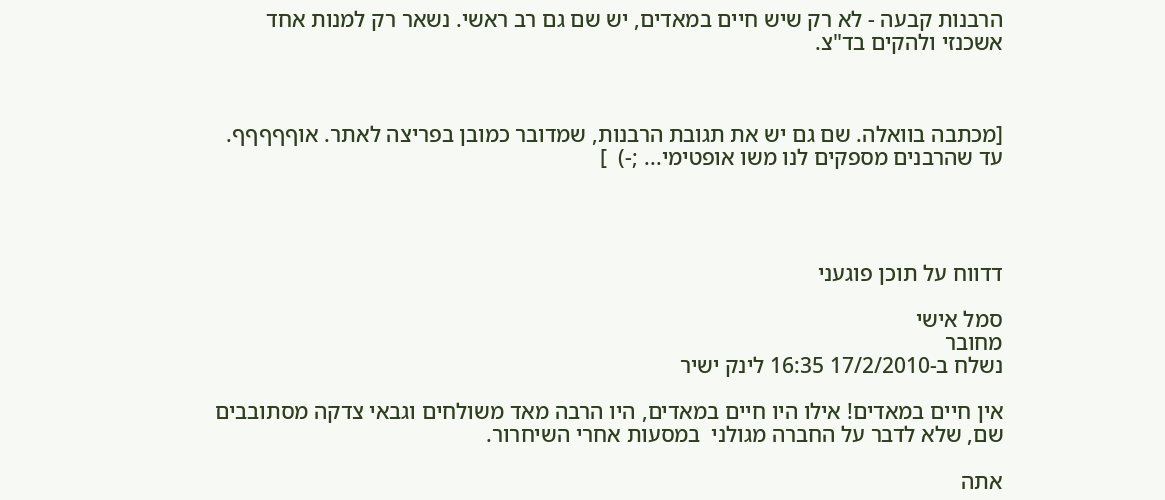הרבנות קבעה - לא רק שיש חיים במאדים, יש שם גם רב ראשי. נשאר רק למנות אחד אשכנזי ולהקים בד"צ.



[מכתבה בוואלה. שם גם יש את תגובת הרבנות, שמדובר כמובן בפריצה לאתר. אוףףףףף. עד שהרבנים מספקים לנו משו אופטימי... ;-)  ]




דדווח על תוכן פוגעני

סמל אישי
מחובר
נשלח ב-17/2/2010 16:35 לינק ישיר

אין חיים במאדים! אילו היו חיים במאדים, היו הרבה מאד משולחים וגבאי צדקה מסתובבים שם, שלא לדבר על החברה מגולני  במסעות אחרי השיחרור.

אתה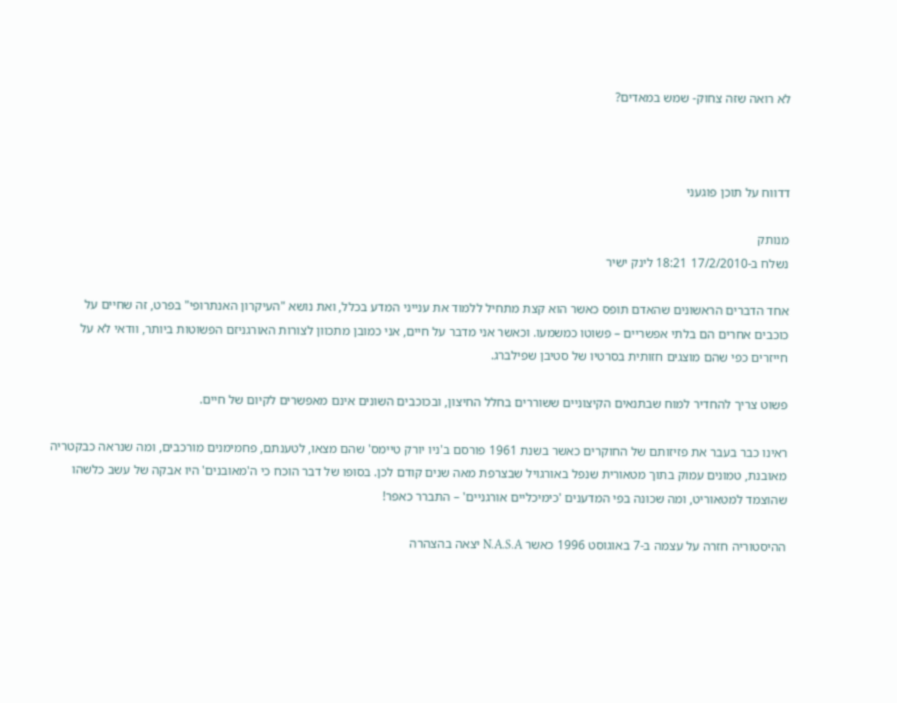לא רואה שזה צחוק- שמש במאדים?



דדווח על תוכן פוגעני

מנותק
נשלח ב-17/2/2010 18:21 לינק ישיר

אחד הדברים הראשונים שהאדם תופס כאשר הוא קצת מתחיל ללמוד את ענייני המדע בכלל, ואת נושא "העיקרון האנתרופי" בפרט, זה שחיים על כוכבים אחרים הם בלתי אפשריים – פשוטו כמשמעו. וכאשר אני מדבר על חיים, אני כמובן מתכוון לצורות האורגניזם הפשוטות ביותר, וודאי לא על חייזרים כפי שהם מוצגים חזותית בסרטיו של סטיבן שפילברג.

פשוט צריך להחדיר למוח שבתנאים הקיצוניים ששוררים בחלל החיצון, ובכוכבים השונים אינם מאפשרים לקיום של חיים.

ראינו כבר בעבר את פזיזותם של החוקרים כאשר בשנת 1961 פורסם ב'ניו יורק טיימס' שהם מצאו, לטענתם, פחמימנים מורכבים, ומה שנראה כבקטריה מאובנת, טמונים עמוק בתוך מטאורית שנפל באורגויל שבצרפת מאה שנים קודם לכן. בסופו של דבר הוכח כי ה'מאובנים' היו אבקה של עשב כלשהו שהוצמד למטאוריט, ומה שכונה בפי המדענים 'כימיכליים אורגניים' – התברר כאפר!

ההיסטוריה חזרה על עצמה ב-7 באוגוסט 1996 כאשר N.A.S.A יצאה בהצהרה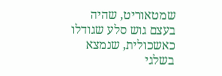שמטאוריט, שהיה בעצם גוש סלע שגודלו כאשכולית, שנמצא בשלגי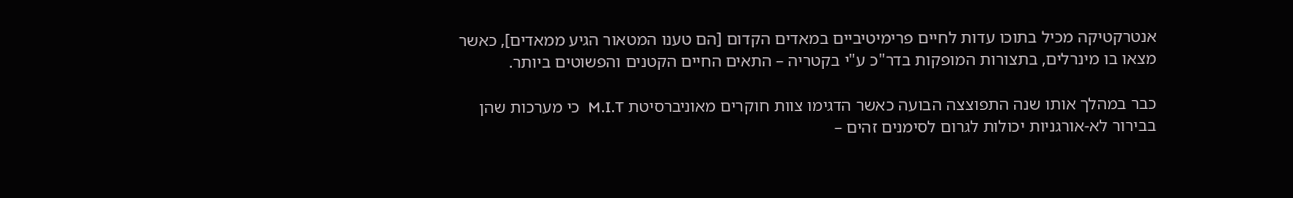אנטרקטיקה מכיל בתוכו עדות לחיים פרימיטיביים במאדים הקדום [הם טענו המטאור הגיע ממאדים], כאשר מצאו בו מינרלים, בתצורות המופקות בדר"כ ע"י בקטריה – התאים החיים הקטנים והפשוטים ביותר.

כבר במהלך אותו שנה התפוצצה הבועה כאשר הדגימו צוות חוקרים מאוניברסיטת M.I.T  כי מערכות שהן בבירור לא-אורגניות יכולות לגרום לסימנים זהים –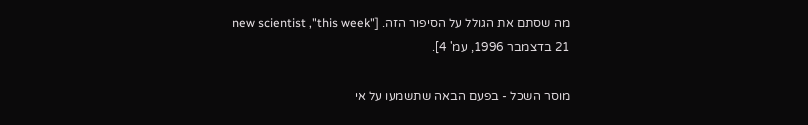מה שסתם את הגולל על הסיפור הזה. [new scientist ,"this week" 21 בדצמבר 1996, עמ' 4].

מוסר השכל - בפעם הבאה שתשמעו על אי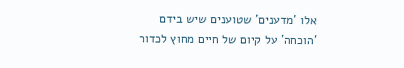אלו 'מדענים' שטוענים שיש בידם 'הוכחה' על קיום של חיים מחוץ לכדור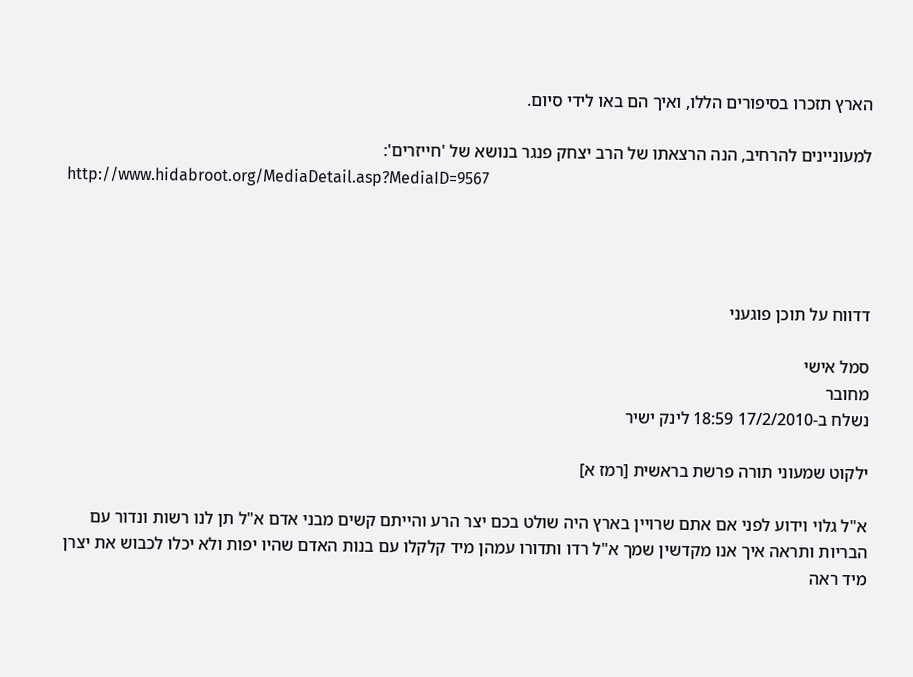הארץ תזכרו בסיפורים הללו, ואיך הם באו לידי סיום.

למעוניינים להרחיב, הנה הרצאתו של הרב יצחק פנגר בנושא של 'חייזרים':
http://www.hidabroot.org/MediaDetail.asp?MediaID=9567




דדווח על תוכן פוגעני

סמל אישי
מחובר
נשלח ב-17/2/2010 18:59 לינק ישיר

ילקוט שמעוני תורה פרשת בראשית [רמז א]

א"ל גלוי וידוע לפני אם אתם שרויין בארץ היה שולט בכם יצר הרע והייתם קשים מבני אדם א"ל תן לנו רשות ונדור עם הבריות ותראה איך אנו מקדשין שמך א"ל רדו ותדורו עמהן מיד קלקלו עם בנות האדם שהיו יפות ולא יכלו לכבוש את יצרן מיד ראה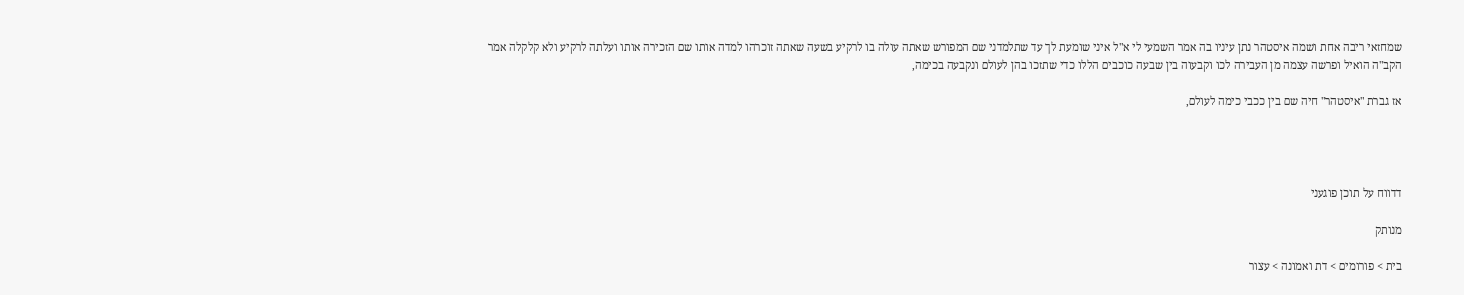שמחזאי ריבה אחת ושמה איסטהר נתן עיניו בה אמר השמעי לי א"ל איני שומעת לך עד שתלמדני שם המפורש שאתה עולה בו לרקיע בשעה שאתה זוכרהו למדה אותו שם הזכירה אותו ועלתה לרקיע ולא קלקלה אמר הקב"ה הואיל ופרשה עצמה מן העבירה לכו וקבעוה בין שבעה כוכבים הללו כדי שתזכו בהן לעולם ונקבעה בכימה,

אז גברת "איסטהר" חיה שם בין ככבי כימה לעולם,




דדווח על תוכן פוגעני

מנותק

בית > פורומים > דת ואמונה > עצור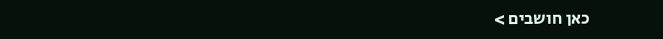כאן חושבים >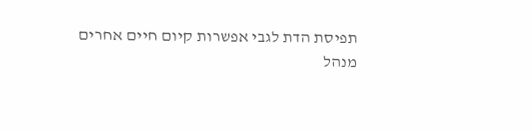תפיסת הדת לגבי אפשרות קיום חיים אחרים
מנהל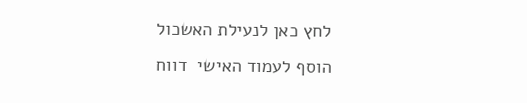לחץ כאן לנעילת האשכול
הוסף לעמוד האישי  דווח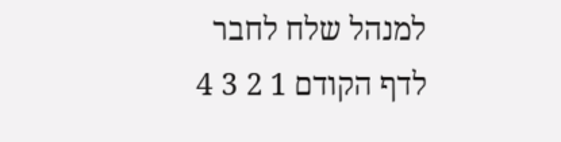למנהל שלח לחבר
לדף הקודם 1 2 3 4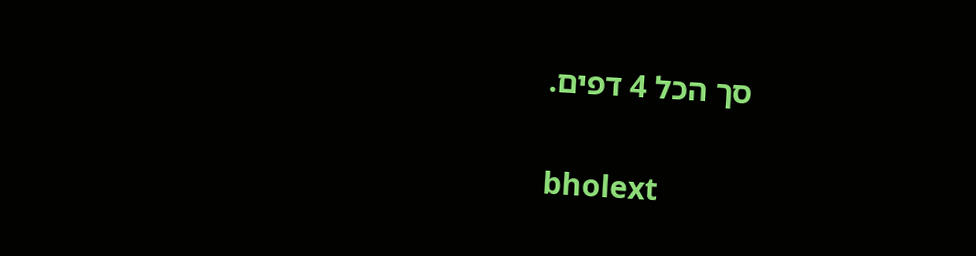סך הכל 4 דפים.

bholext